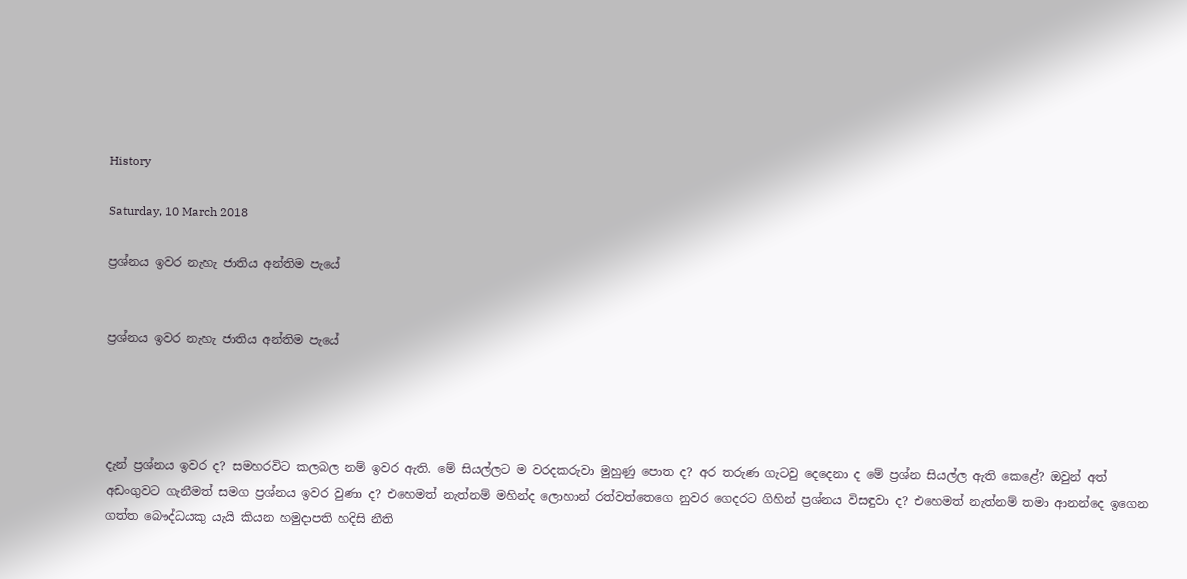History

Saturday, 10 March 2018

ප්‍රශ්නය ඉවර නැහැ ජාතිය අන්තිම පැයේ


ප්‍රශ්නය ඉවර නැහැ ජාතිය අන්තිම පැයේ




දැන් ප්‍රශ්නය ඉවර ද? සමහරවිට කලබල නම් ඉවර ඇති. මේ සියල්ලට ම වරදකරුවා මුහුණු පොත ද? අර තරුණ ගැටවු දෙදෙනා ද මේ ප්‍රශ්න සියල්ල ඇති කෙළේ? ඔවුන් අත් අඩංගුවට ගැනීමත් සමග ප්‍රශ්නය ඉවර වුණා ද? එහෙමත් නැත්නම් මහින්ද ලොහාන් රත්වත්තෙගෙ නුවර ගෙදරට ගිහින් ප්‍රශ්නය විසඳුවා ද? එහෙමත් නැත්නම් තමා ආනන්දෙ ඉගෙන ගත්ත බෞද්ධයකු යැයි කියන හමුදාපති හදිසි නීති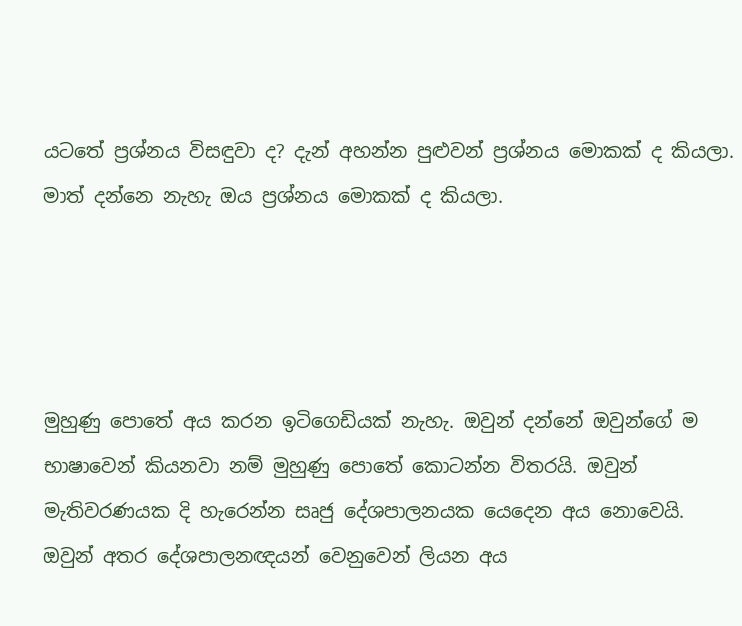යටතේ ප්‍රශ්නය විසඳුවා ද? දැන් අහන්න පුළුවන් ප්‍රශ්නය මොකක් ද කියලා. මාත් දන්නෙ නැහැ ඔය ප්‍රශ්නය මොකක් ද කියලා.




මුහුණු පොතේ අය කරන ඉටිගෙඩියක් නැහැ. ඔවුන් දන්නේ ඔවුන්ගේ ම භාෂාවෙන් කියනවා නම් මුහුණු පොතේ කොටන්න විතරයි. ඔවුන් මැතිවරණයක දි හැරෙන්න සෘජු දේශපාලනයක යෙදෙන අය නොවෙයි. ඔවුන් අතර දේශපාලනඥයන් වෙනුවෙන් ලියන අය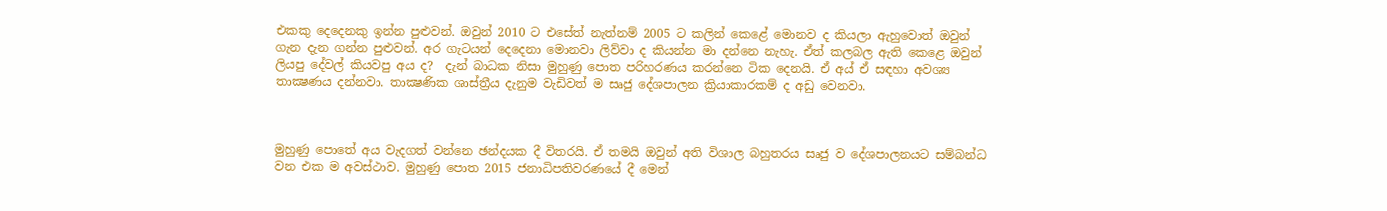එකකු දෙදෙනකු ඉන්න පුළුවන්. ඔවුන් 2010 ට එසේත් නැත්නම් 2005 ට කලින් කෙළේ මොනව ද කියලා ඇහුවොත් ඔවුන් ගැන දැන ගන්න පුළුවන්. අර ගැටයන් දෙදෙනා මොනවා ලිව්වා ද කියන්න මා දන්නෙ නැහැ. ඒත් කලබල ඇති කෙළෙ ඔවුන් ලියපු දේවල් කියවපු අය ද?  දැන් බාධක නිසා මුහුණු පොත පරිහරණය කරන්නෙ ටික දෙනයි. ඒ අය් ඒ සඳහා අවශ්‍ය තාක්‍ෂණය දන්නවා. තාක්‍ෂණික ශාස්ත්‍රීය දැනුම වැඩිවත් ම සෘජු දේශපාලන ක්‍රියාකාරකම් ද අඩු වෙනවා.



මුහුණු පොතේ අය වැදගත් වන්නෙ ඡන්දයක දී විතරයි. ඒ තමයි ඔවුන් අති විශාල බහුතරය සෘජු ව දේශපාලනයට සම්බන්ධ වන එක ම අවස්ථාව. මුහුණු පොත 2015 ජනාධිපතිවරණයේ දී මෙන්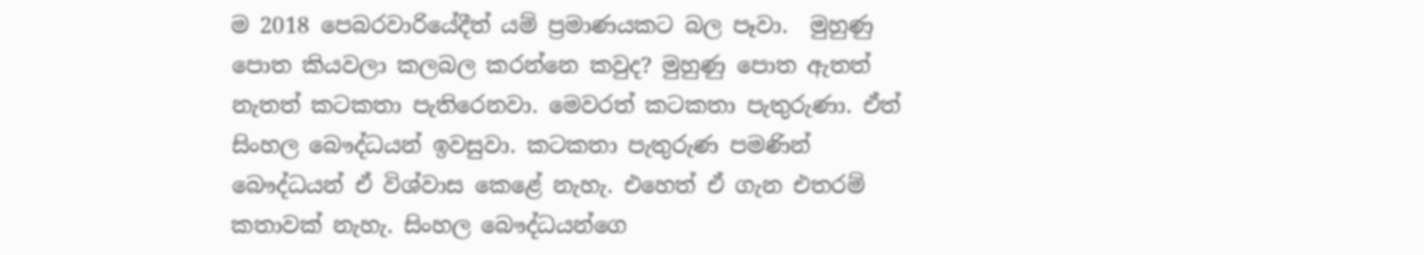ම 2018 පෙබරවාරියේදීත් යම් ප්‍රමාණයකට බල පෑවා.  මුහුණු පොත කියවලා කලබල කරන්නෙ කවුද? මුහුණු පොත ඇතත් නැතත් කටකතා පැතිරෙනවා. මෙවරත් කටකතා පැතුරුණා. ඒත් සිංහල බෞද්ධයන් ඉවසුවා. කටකතා පැතුරුණ පමණින් බෞද්ධයන් ඒ විශ්වාස කෙළේ නැහැ. එහෙත් ඒ ගැන එතරම් කතාවක් නැහැ. සිංහල බෞද්ධයන්ගෙ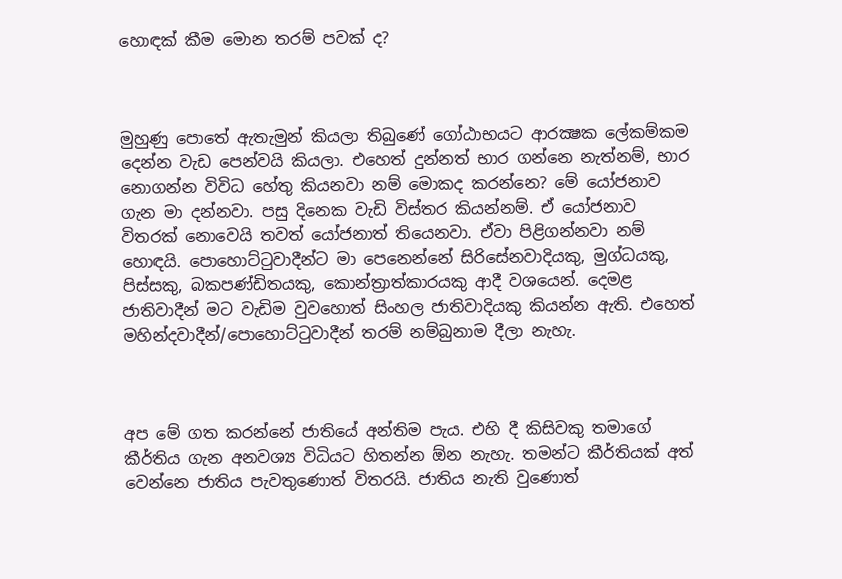හොඳක් කීම මොන තරම් පවක් ද?



මුහුණු පොතේ ඇතැමුන් කියලා තිබුණේ ගෝඨාභයට ආරක්‍ෂක ලේකම්කම දෙන්න වැඩ පෙන්වයි කියලා. එහෙත් දුන්නත් භාර ගන්නෙ නැත්නම්, භාර නොගන්න විවිධ හේතු කියනවා නම් මොකද කරන්නෙ? මේ යෝජනාව ගැන මා දන්නවා. පසු දිනෙක වැඩි විස්තර කියන්නම්. ඒ යෝජනාව විතරක් නොවෙයි තවත් යෝජනාත් තියෙනවා. ඒවා පිළිගන්නවා නම් හොඳයි. පොහොට්ටුවාදීන්ට මා පෙනෙන්නේ සිරිසේනවාදියකු, මුග්ධයකු, පිස්සකු, බකපණ්ඩිතයකු, කොන්ත්‍රාත්කාරයකු ආදී වශයෙන්. දෙමළ ජාතිවාදීන් මට වැඩිම වුවහොත් සිංහල ජාතිවාදියකු කියන්න ඇති. එහෙත් මහින්දවාදීන්/පොහොට්ටුවාදීන් තරම් නම්බුනාම දීලා නැහැ.



අප මේ ගත කරන්නේ ජාතියේ අන්තිම පැය. එහි දී කිසිවකු තමාගේ කීර්තිය ගැන අනවශ්‍ය විධියට හිතන්න ඕන නැහැ. තමන්ට කීර්තියක් අත් වෙන්නෙ ජාතිය පැවතුණොත් විතරයි. ජාතිය නැති වුණොත්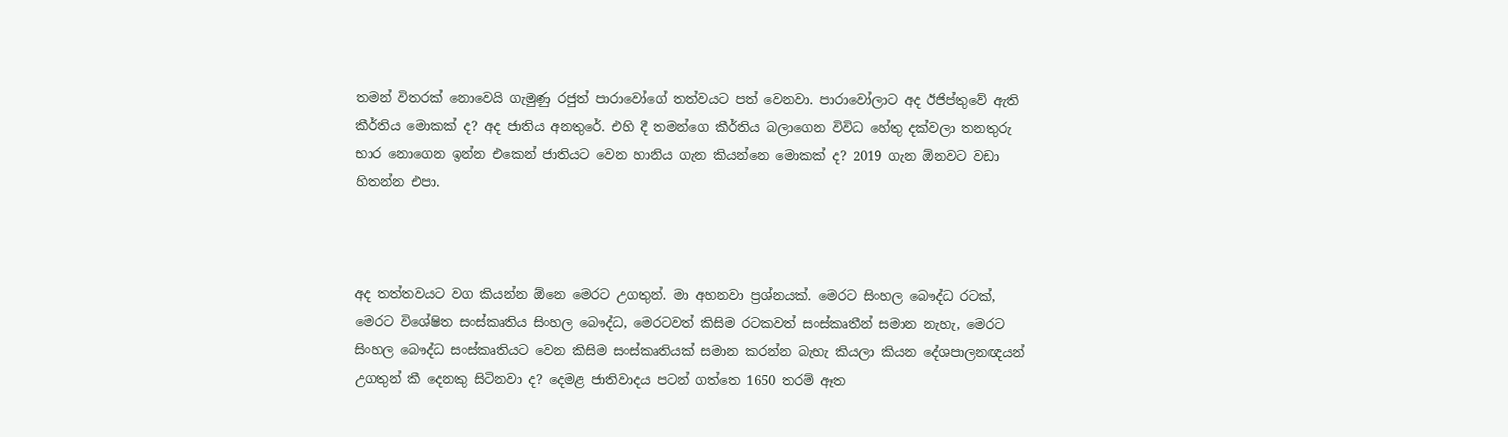තමන් විතරක් නොවෙයි ගැමුණු රජුත් පාරාවෝගේ තත්වයට පත් වෙනවා. පාරාවෝලාට අද ඊජිප්තුවේ ඇති කීර්තිය මොකක් ද? අද ජාතිය අනතුරේ. එහි දී තමන්ගෙ කීර්තිය බලාගෙන විවිධ හේතු දක්වලා තනතුරු භාර නොගෙන ඉන්න එකෙන් ජාතියට වෙන හානිය ගැන කියන්නෙ මොකක් ද? 2019 ගැන ඕනවට වඩා හිතන්න එපා.



අද තත්තවයට වග කියන්න ඕනෙ මෙරට උගතුන්. මා අහනවා ප්‍රශ්නයක්. මෙරට සිංහල බෞද්ධ රටක්, මෙරට විශේෂිත සංස්කෘතිය සිංහල බෞද්ධ, මෙරටවත් කිසිම රටකවත් සංස්කෘතීන් සමාන නැහැ, මෙරට සිංහල බෞද්ධ සංස්කෘතියට වෙන කිසිම සංස්කෘතියක් සමාන කරන්න බැහැ කියලා කියන දේශපාලනඥයන් උගතුන් කී දෙනකු සිටිනවා ද? දෙමළ ජාතිවාදය පටන් ගත්තෙ 1650 තරම් ඈත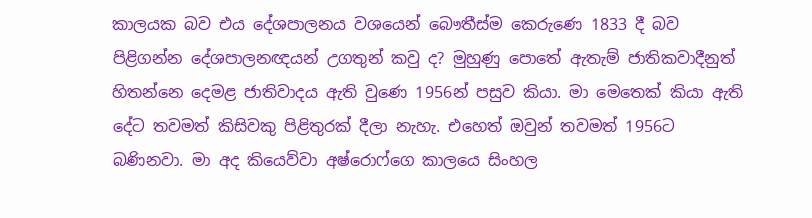කාලයක බව එය දේශපාලනය වශයෙන් බෞතීස්ම කෙරුණෙ 1833 දී බව පිළිගන්න දේශපාලනඥයන් උගතුන් කවු ද? මුහුණු පොතේ ඇතැම් ජාතිකවාදීනුත් හිතන්නෙ දෙමළ ජාතිවාදය ඇති වුණෙ 1956න් පසුව කියා. මා මෙතෙක් කියා ඇති දේට තවමත් කිසිවකු පිළිතුරක් දීලා නැහැ. එහෙත් ඔවුන් තවමත් 1956ට බණිනවා. මා අද කියෙව්වා අෂ්රොෆ්ගෙ කාලයෙ සිංහල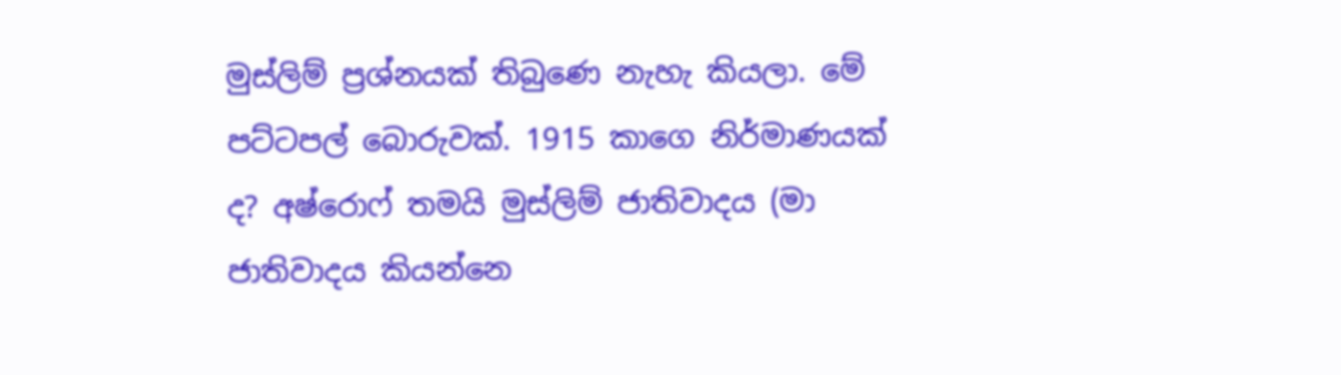මුස්ලිම් ප්‍රශ්නයක් තිබුණෙ නැහැ කියලා. මේ පට්ටපල් බොරුවක්. 1915 කාගෙ නිර්මාණයක් ද? අෂ්රොෆ් තමයි මුස්ලිම් ජාතිවාදය (මා ජාතිවාදය කියන්නෙ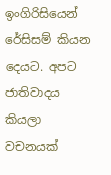ඉංගිරිසියෙන් රේසිසම් කියන දෙයට. අපට ජාතිවාදය කියලා වචනයක්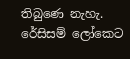තිබුණෙ නැහැ. රේසිසම් ලෝකෙට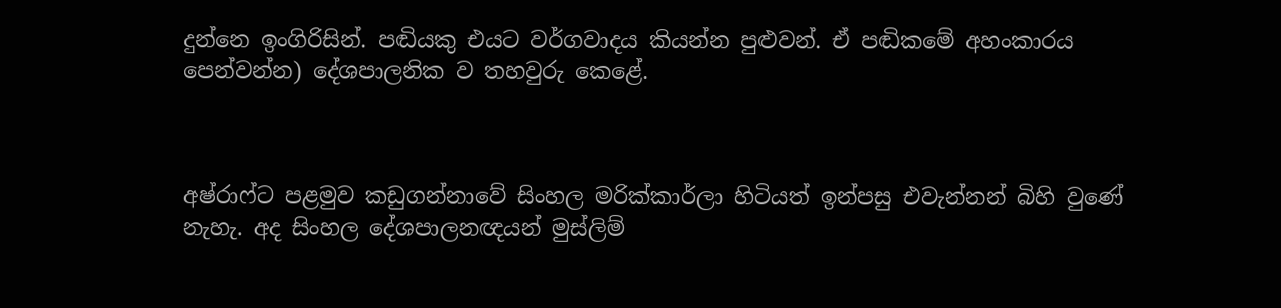දුන්නෙ ඉංගිරිසින්. පඬියකු එයට වර්ගවාදය කියන්න පුළුවන්. ඒ පඬිකමේ අහංකාරය පෙන්වන්න) දේශපාලනික ව තහවුරු කෙළේ.



අෂ්රාෆ්ට පළමුව කඩුගන්නාවේ සිංහල මරික්කාර්ලා හිටියත් ඉන්පසු එවැන්නන් බිහි වුණේ නැහැ. අද සිංහල දේශපාලනඥයන් මුස්ලිම්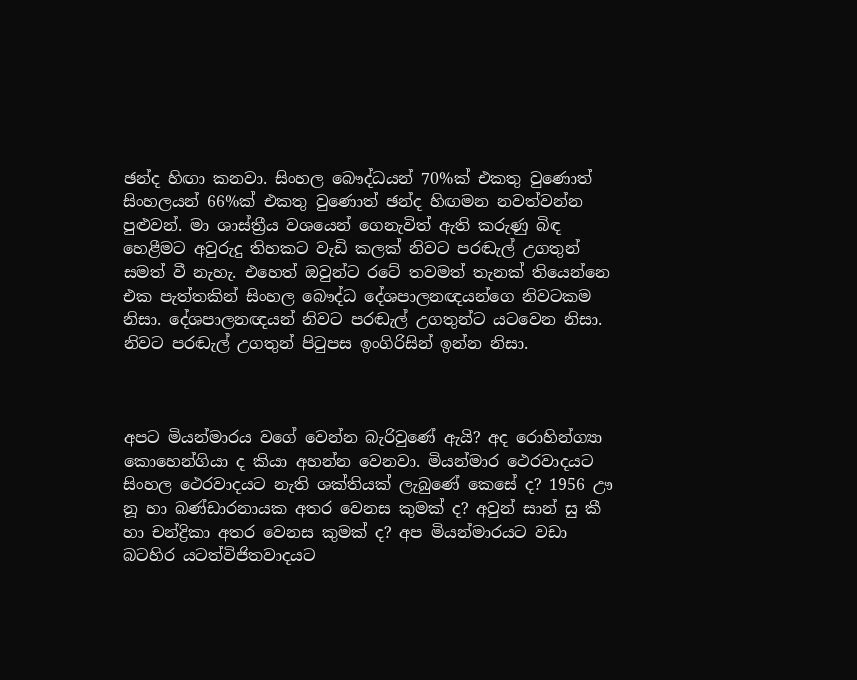ඡන්ද හිඟා කනවා. සිංහල බෞද්ධයන් 70%ක් එකතු වුණොත් සිංහලයන් 66%ක් එකතු වුණොත් ඡන්ද හිඟමන නවත්වන්න පුළුවන්. මා ශාස්ත්‍රීය වශයෙන් ගෙනැවිත් ඇති කරුණු බිඳ හෙළීමට අවුරුදු තිහකට වැඩි කලක් නිවට පරඬැල් උගතුන් සමත් වී නැහැ. එහෙත් ඔවුන්ට රටේ තවමත් තැනක් තියෙන්නෙ එක පැත්තකින් සිංහල බෞද්ධ දේශපාලනඥයන්ගෙ නිවටකම නිසා. දේශපාලනඥයන් නිවට පරඬැල් උගතුන්ට යටවෙන නිසා. නිවට පරඬැල් උගතුන් පිටුපස ඉංගිරිසින් ඉන්න නිසා.



අපට මියන්මාරය වගේ වෙන්න බැරිවුණේ ඇයි? අද රොහින්ග්‍යා කොහෙන්ගියා ද කියා අහන්න වෙනවා. මියන්මාර ථෙරවාදයට සිංහල ථෙරවාදයට නැති ශක්තියක් ලැබුණේ කෙසේ ද? 1956 ඌ නූ හා බණ්ඩාරනායක අතර වෙනස කුමක් ද? අවුන් සාන් සු කී හා චන්ද්‍රිකා අතර වෙනස කුමක් ද? අප මියන්මාරයට වඩා බටහිර යටත්විජිතවාදයට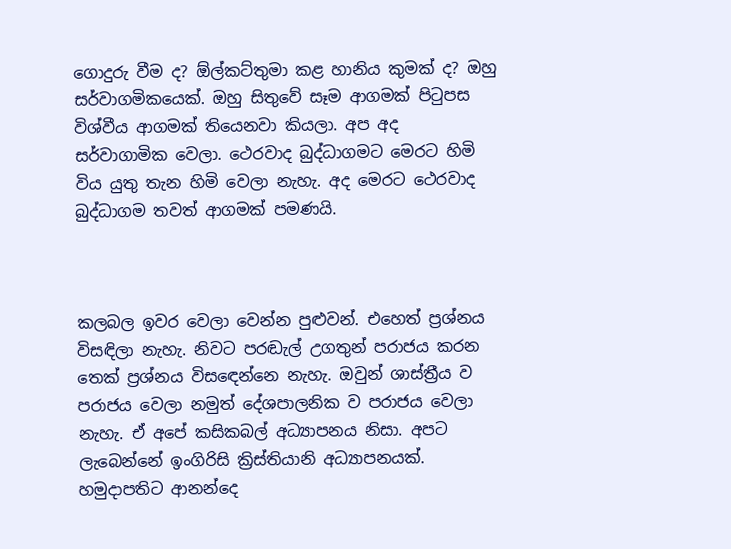ගොදුරු වීම ද? ඕල්කට්තුමා කළ හානිය කුමක් ද? ඔහු සර්වාගමිකයෙක්. ඔහු සිතුවේ සෑම ආගමක් පිටුපස විශ්වීය ආගමක් තියෙනවා කියලා. අප අද සර්වාගාමික වෙලා. ථෙරවාද බුද්ධාගමට මෙරට හිමි විය යුතු තැන හිමි වෙලා නැහැ. අද මෙරට ථෙරවාද බුද්ධාගම තවත් ආගමක් පමණයි.



කලබල ඉවර වෙලා වෙන්න පුළුවන්. එහෙත් ප්‍රශ්නය විසඳිලා නැහැ. නිවට පරඬැල් උගතුන් පරාජය කරන තෙක් ප්‍රශ්නය විසඳෙන්නෙ නැහැ. ඔවුන් ශාස්ත්‍රීය ව පරාජය වෙලා නමුත් දේශපාලනික ව පරාජය වෙලා නැහැ. ඒ අපේ කසිකබල් අධ්‍යාපනය නිසා. අපට ලැබෙන්නේ ඉංගිරිසි ක්‍රිස්තියානි අධ්‍යාපනයක්. හමුදාපතිට ආනන්දෙ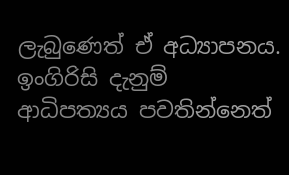ලැබුණෙත් ඒ අධ්‍යාපනය. ඉංගිරිසි දැනුම් ආධිපත්‍යය පවතින්නෙත්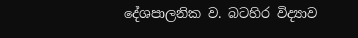දේශපාලනික ව. බටහිර විද්‍යාව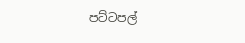පට්ටපල්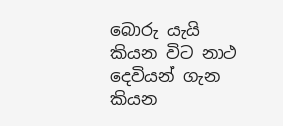බොරු යැයි කියන විට නාථ දෙවියන් ගැන කියන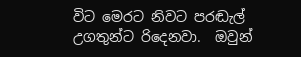විට මෙරට නිවට පරඬැල් උගතුන්ට රිදෙනවා.  ඔවුන්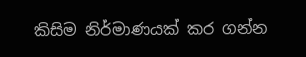කිසිම නිර්මාණයක් කර ගන්න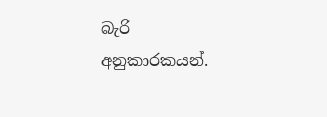බැරි අනුකාරකයන්.